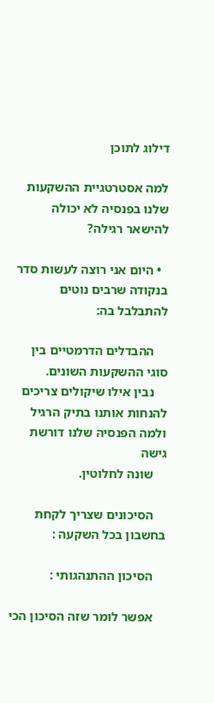דילוג לתוכן

למה אסטרטגיית ההשקעות שלנו בפנסיה לא יכולה להישאר רגילה?

  • היום אני רוצה לעשות סדר בנקודה שרבים נוטים להתבלבל בה:

    ההבדלים הדרמטיים בין סוגי ההשקעות השונים.
    נבין אילו שיקולים צריכים להנחות אותנו בתיק הרגיל ולמה הפנסיה שלנו דורשת גישה
    שונה לחלוטין.

    הסיכונים שצריך לקחת בחשבון בכל השקעה :

    הסיכון ההתנהגותי :

    אפשר לומר שזה הסיכון הכי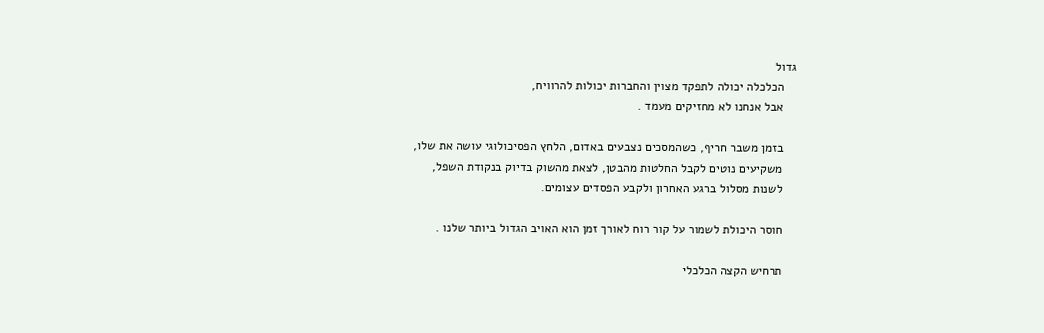גדול
    הכלכלה יכולה לתפקד מצוין והחברות יכולות להרוויח,
    אבל אנחנו לא מחזיקים מעמד .

    בזמן משבר חריף, כשהמסכים נצבעים באדום, הלחץ הפסיכולוגי עושה את שלו,
    משקיעים נוטים לקבל החלטות מהבטן, לצאת מהשוק בדיוק בנקודת השפל,
    לשנות מסלול ברגע האחרון ולקבע הפסדים עצומים.

    חוסר היכולת לשמור על קור רוח לאורך זמן הוא האויב הגדול ביותר שלנו .

    תרחיש הקצה הכלכלי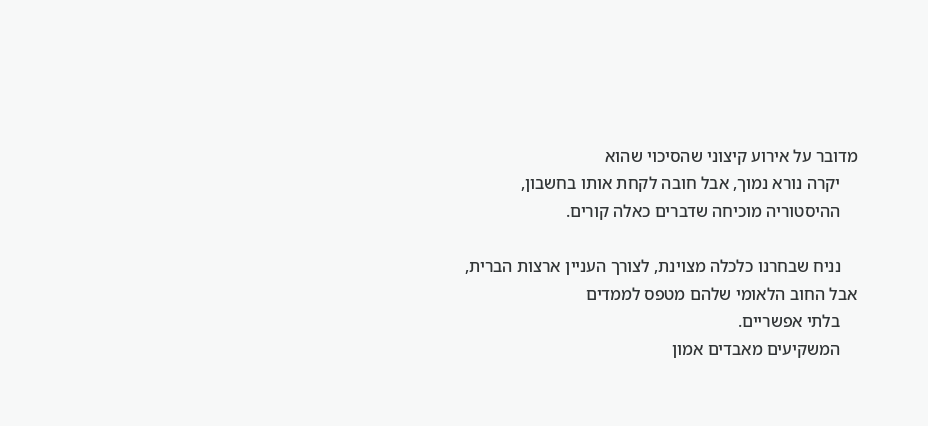מדובר על אירוע קיצוני שהסיכוי שהוא
    יקרה נורא נמוך, אבל חובה לקחת אותו בחשבון,
    ההיסטוריה מוכיחה שדברים כאלה קורים.

    נניח שבחרנו כלכלה מצוינת, לצורך העניין ארצות הברית, אבל החוב הלאומי שלהם מטפס לממדים
    בלתי אפשריים.
    המשקיעים מאבדים אמון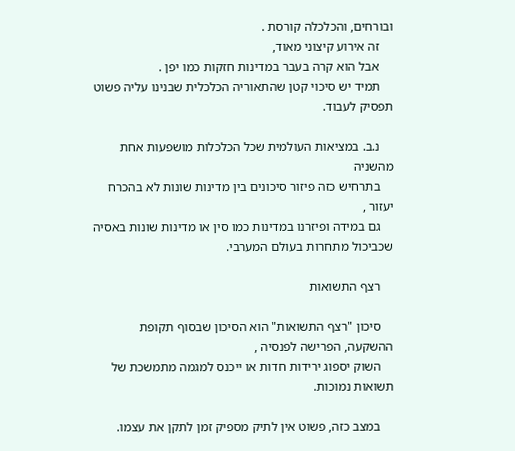ובורחים, והכלכלה קורסת .
    זה אירוע קיצוני מאוד,
    אבל הוא קרה בעבר במדינות חזקות כמו יפן .
    תמיד יש סיכוי קטן שהתאוריה הכלכלית שבנינו עליה פשוט תפסיק לעבוד.

    נ.ב. במציאות העולמית שכל הכלכלות מושפעות אחת מהשניה
    בתרחיש כזה פיזור סיכונים בין מדינות שונות לא בהכרח יעזור ,
    גם במידה ופיזרנו במדינות כמו סין או מדינות שונות באסיה שכביכול מתחרות בעולם המערבי.

    רצף התשואות

    סיכון "רצף התשואות" הוא הסיכון שבסוף תקופת ההשקעה, הפרישה לפנסיה ,
    השוק יספוג ירידות חדות או ייכנס למגמה מתמשכת של תשואות נמוכות.

    במצב כזה, פשוט אין לתיק מספיק זמן לתקן את עצמו.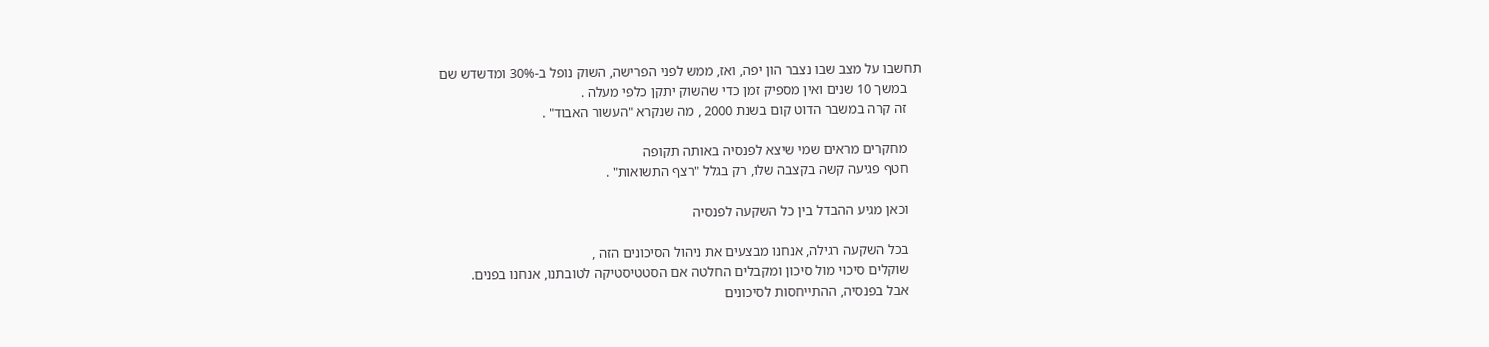תחשבו על מצב שבו נצבר הון יפה, ואז, ממש לפני הפרישה, השוק נופל ב-30% ומדשדש שם
    במשך 10 שנים ואין מספיק זמן כדי שהשוק יתקן כלפי מעלה .
    זה קרה במשבר הדוט קום בשנת 2000 , מה שנקרא "העשור האבוד" .

    מחקרים מראים שמי שיצא לפנסיה באותה תקופה
    חטף פגיעה קשה בקצבה שלו, רק בגלל "רצף התשואות" .

    וכאן מגיע ההבדל בין כל השקעה לפנסיה

    בכל השקעה רגילה, אנחנו מבצעים את ניהול הסיכונים הזה ,
    שוקלים סיכוי מול סיכון ומקבלים החלטה אם הסטטיסטיקה לטובתנו, אנחנו בפנים.
    אבל בפנסיה, ההתייחסות לסיכונים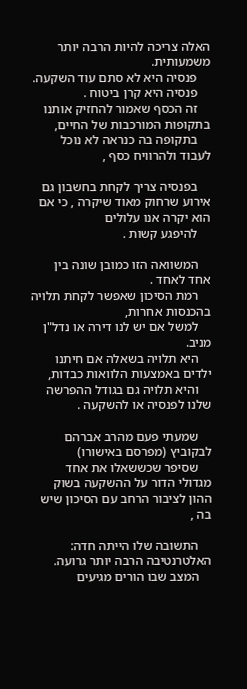האלה צריכה להיות הרבה יותר משמעותית.
    פנסיה היא לא סתם עוד השקעה.
    פנסיה היא קרן ביטוח .
    זה הכסף שאמור להחזיק אותנו בתקופות המורכבות של החיים,
    בתקופה בה כנראה לא נוכל לעבוד ולהרוויח כסף ,

    בפנסיה צריך לקחת בחשבון גם אירוע שרחוק מאוד שיקרה , כי אם הוא יקרה אנו עלולים
    להיפגע קשות .

    המשוואה הזו כמובן שונה בין אחד לאחד .
    רמת הסיכון שאפשר לקחת תלויה בהכנסות אחרות,
    למשל אם יש לנו דירה או נדל"ן מניב.
    היא תלויה בשאלה אם חיתנו ילדים באמצעות הלוואות כבדות,
    והיא תלויה גם בגודל ההפרשה שלנו לפנסיה או להשקעה .

    שמעתי פעם מהרב אברהם לבקוביץ (מפרסם באישורו)
    שסיפר שכששאלו את אחד מגדולי הדור על ההשקעה בשוק ההון לציבור הרחב עם הסיכון שיש בה ,

    התשובה שלו הייתה חדה: האלטרנטיבה הרבה יותר גרועה.
    המצב שבו הורים מגיעים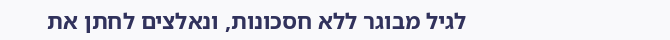לגיל מבוגר ללא חסכונות, ונאלצים לחתן את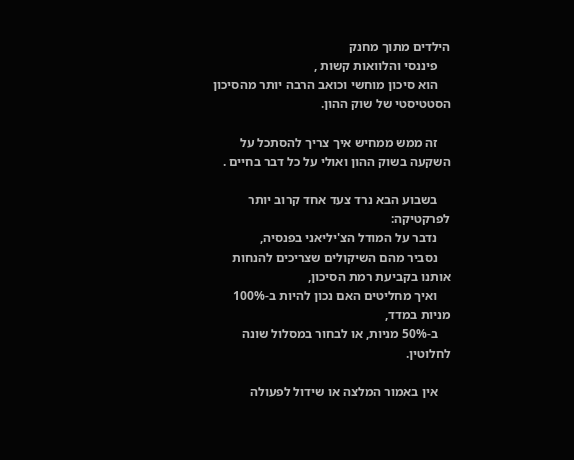הילדים מתוך מחנק
    פיננסי והלוואות קשות ,
    הוא סיכון מוחשי וכואב הרבה יותר מהסיכון הסטטיסטי של שוק ההון.

    זה ממש ממחיש איך צריך להסתכל על השקעה בשוק ההון ואולי על כל דבר בחיים .

    בשבוע הבא נרד צעד אחד קרוב יותר לפרקטיקה:
    נדבר על המודל הצ'יליאני בפנסיה,
    נסביר מהם השיקולים שצריכים להנחות אותנו בקביעת רמת הסיכון,
    ואיך מחליטים האם נכון להיות ב-100% מניות במדד,
    ב-50% מניות, או לבחור במסלול שונה לחלוטין.

    אין באמור המלצה או שידול לפעולה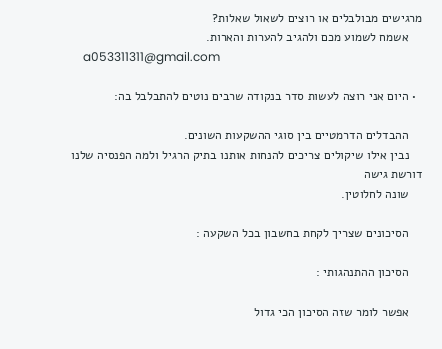מרגישים מבולבלים או רוצים לשאול שאלות?
    אשמח לשמוע מכם ולהגיב להערות והארות.
    a053311311@gmail.com

  • היום אני רוצה לעשות סדר בנקודה שרבים נוטים להתבלבל בה:

    ההבדלים הדרמטיים בין סוגי ההשקעות השונים.
    נבין אילו שיקולים צריכים להנחות אותנו בתיק הרגיל ולמה הפנסיה שלנו דורשת גישה
    שונה לחלוטין.

    הסיכונים שצריך לקחת בחשבון בכל השקעה :

    הסיכון ההתנהגותי :

    אפשר לומר שזה הסיכון הכי גדול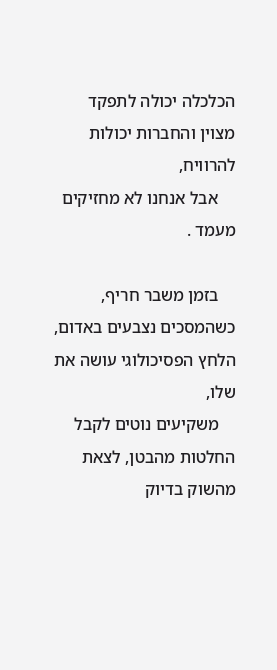הכלכלה יכולה לתפקד מצוין והחברות יכולות להרוויח,
    אבל אנחנו לא מחזיקים מעמד .

    בזמן משבר חריף, כשהמסכים נצבעים באדום, הלחץ הפסיכולוגי עושה את שלו,
    משקיעים נוטים לקבל החלטות מהבטן, לצאת מהשוק בדיוק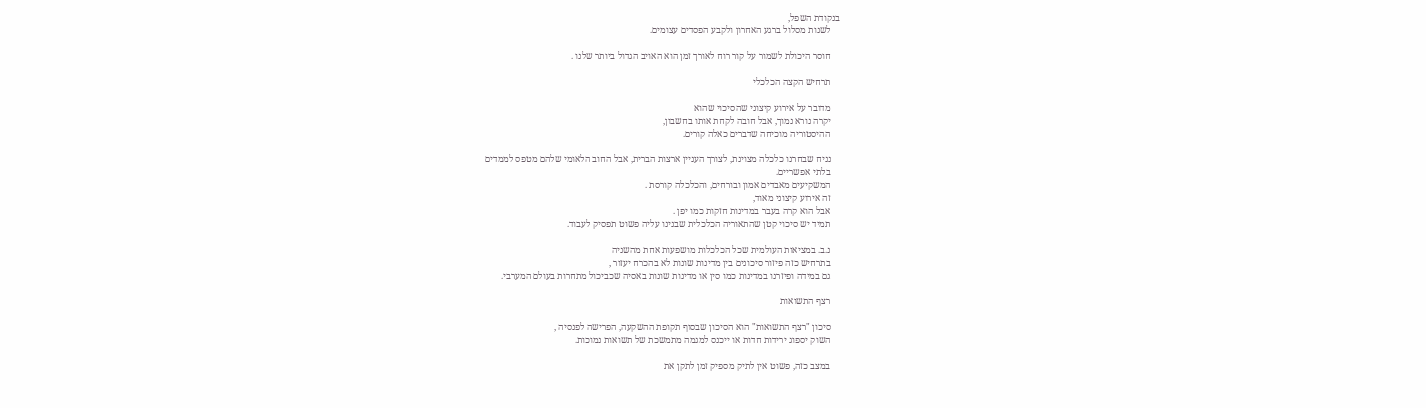בנקודת השפל,
    לשנות מסלול ברגע האחרון ולקבע הפסדים עצומים.

    חוסר היכולת לשמור על קור רוח לאורך זמן הוא האויב הגדול ביותר שלנו .

    תרחיש הקצה הכלכלי

    מדובר על אירוע קיצוני שהסיכוי שהוא
    יקרה נורא נמוך, אבל חובה לקחת אותו בחשבון,
    ההיסטוריה מוכיחה שדברים כאלה קורים.

    נניח שבחרנו כלכלה מצוינת, לצורך העניין ארצות הברית, אבל החוב הלאומי שלהם מטפס לממדים
    בלתי אפשריים.
    המשקיעים מאבדים אמון ובורחים, והכלכלה קורסת .
    זה אירוע קיצוני מאוד,
    אבל הוא קרה בעבר במדינות חזקות כמו יפן .
    תמיד יש סיכוי קטן שהתאוריה הכלכלית שבנינו עליה פשוט תפסיק לעבוד.

    נ.ב. במציאות העולמית שכל הכלכלות מושפעות אחת מהשניה
    בתרחיש כזה פיזור סיכונים בין מדינות שונות לא בהכרח יעזור ,
    גם במידה ופיזרנו במדינות כמו סין או מדינות שונות באסיה שכביכול מתחרות בעולם המערבי.

    רצף התשואות

    סיכון "רצף התשואות" הוא הסיכון שבסוף תקופת ההשקעה, הפרישה לפנסיה ,
    השוק יספוג ירידות חדות או ייכנס למגמה מתמשכת של תשואות נמוכות.

    במצב כזה, פשוט אין לתיק מספיק זמן לתקן את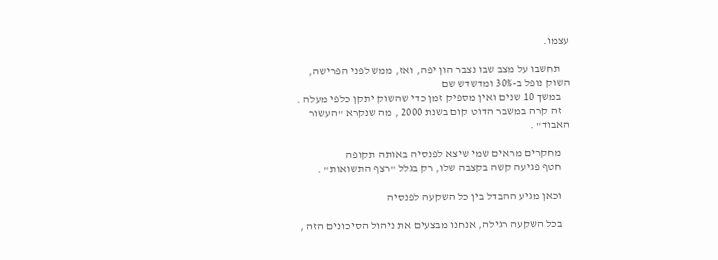עצמו.

    תחשבו על מצב שבו נצבר הון יפה, ואז, ממש לפני הפרישה, השוק נופל ב-30% ומדשדש שם
    במשך 10 שנים ואין מספיק זמן כדי שהשוק יתקן כלפי מעלה .
    זה קרה במשבר הדוט קום בשנת 2000 , מה שנקרא "העשור האבוד" .

    מחקרים מראים שמי שיצא לפנסיה באותה תקופה
    חטף פגיעה קשה בקצבה שלו, רק בגלל "רצף התשואות" .

    וכאן מגיע ההבדל בין כל השקעה לפנסיה

    בכל השקעה רגילה, אנחנו מבצעים את ניהול הסיכונים הזה ,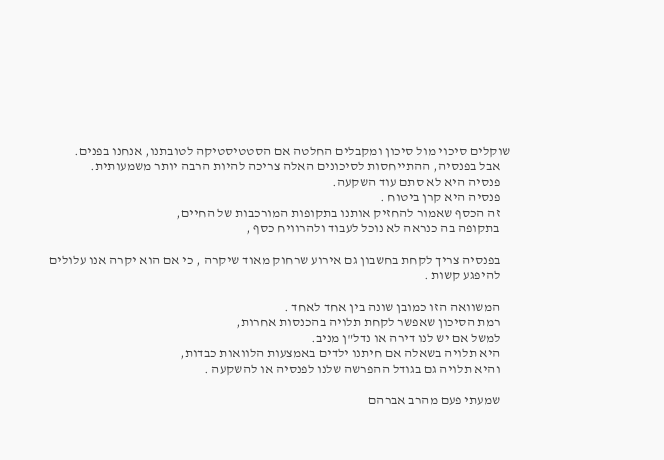שוקלים סיכוי מול סיכון ומקבלים החלטה אם הסטטיסטיקה לטובתנו, אנחנו בפנים.
    אבל בפנסיה, ההתייחסות לסיכונים האלה צריכה להיות הרבה יותר משמעותית.
    פנסיה היא לא סתם עוד השקעה.
    פנסיה היא קרן ביטוח .
    זה הכסף שאמור להחזיק אותנו בתקופות המורכבות של החיים,
    בתקופה בה כנראה לא נוכל לעבוד ולהרוויח כסף ,

    בפנסיה צריך לקחת בחשבון גם אירוע שרחוק מאוד שיקרה , כי אם הוא יקרה אנו עלולים
    להיפגע קשות .

    המשוואה הזו כמובן שונה בין אחד לאחד .
    רמת הסיכון שאפשר לקחת תלויה בהכנסות אחרות,
    למשל אם יש לנו דירה או נדל"ן מניב.
    היא תלויה בשאלה אם חיתנו ילדים באמצעות הלוואות כבדות,
    והיא תלויה גם בגודל ההפרשה שלנו לפנסיה או להשקעה .

    שמעתי פעם מהרב אברהם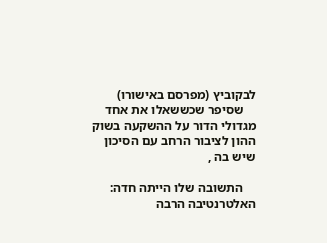לבקוביץ (מפרסם באישורו)
    שסיפר שכששאלו את אחד מגדולי הדור על ההשקעה בשוק ההון לציבור הרחב עם הסיכון שיש בה ,

    התשובה שלו הייתה חדה: האלטרנטיבה הרבה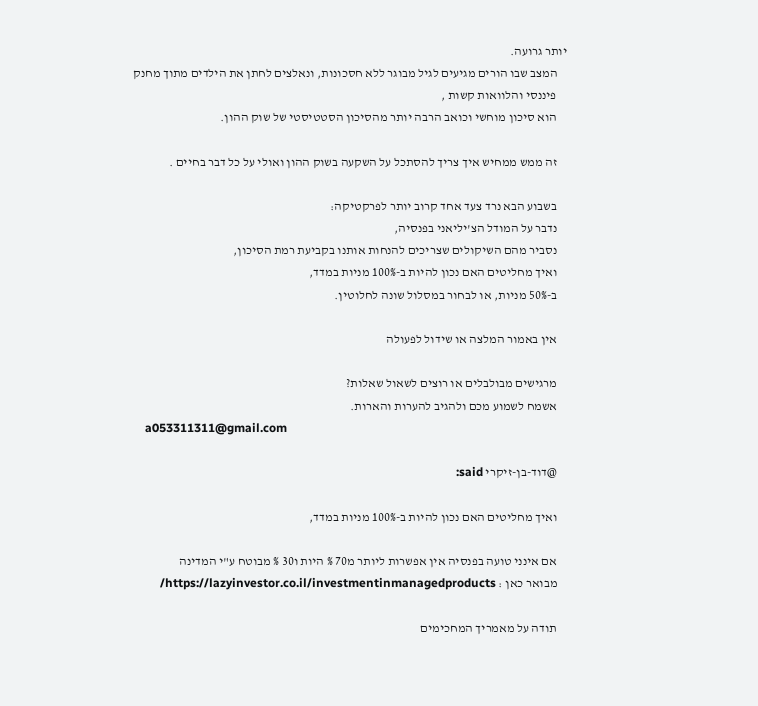יותר גרועה.
    המצב שבו הורים מגיעים לגיל מבוגר ללא חסכונות, ונאלצים לחתן את הילדים מתוך מחנק
    פיננסי והלוואות קשות ,
    הוא סיכון מוחשי וכואב הרבה יותר מהסיכון הסטטיסטי של שוק ההון.

    זה ממש ממחיש איך צריך להסתכל על השקעה בשוק ההון ואולי על כל דבר בחיים .

    בשבוע הבא נרד צעד אחד קרוב יותר לפרקטיקה:
    נדבר על המודל הצ'יליאני בפנסיה,
    נסביר מהם השיקולים שצריכים להנחות אותנו בקביעת רמת הסיכון,
    ואיך מחליטים האם נכון להיות ב-100% מניות במדד,
    ב-50% מניות, או לבחור במסלול שונה לחלוטין.

    אין באמור המלצה או שידול לפעולה

    מרגישים מבולבלים או רוצים לשאול שאלות?
    אשמח לשמוע מכם ולהגיב להערות והארות.
    a053311311@gmail.com

    @דוד-בן-זיקרי said:

    ואיך מחליטים האם נכון להיות ב-100% מניות במדד,

    אם אינני טועה בפנסיה אין אפשרות ליותר מ70 % היות ו30 % מבוטח ע"י המדינה
    מבואר כאן : https://lazyinvestor.co.il/investmentinmanagedproducts/

    תודה על מאמריך המחכימים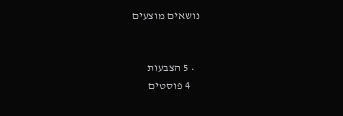נושאים מוצעים


  • 5 הצבעות
    4 פוסטים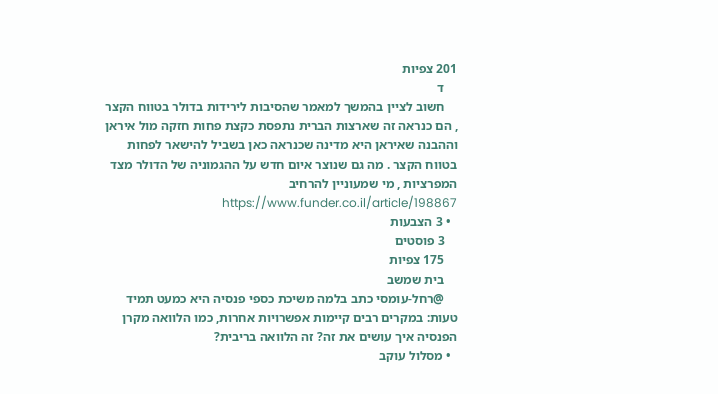201 צפיות
    ד
    חשוב לציין בהמשך למאמר שהסיבות לירידות בדולר בטווח הקצר , הם כנראה זה שארצות הברית נתפסת כקצת פחות חזקה מול איראן וההבנה שאיראן היא מדינה שכנראה כאן בשביל להישאר לפחות בטווח הקצר . מה גם שנוצר איום חדש על ההגמוניה של הדולר מצד המפרציות , מי שמעוניין להרחיב https://www.funder.co.il/article/198867
  • 3 הצבעות
    3 פוסטים
    175 צפיות
    בית שמשב
    @רחל-עומסי כתב בלמה משיכת כספי פנסיה היא כמעט תמיד טעות: במקרים רבים קיימות אפשרויות אחרות, כמו הלוואה מקרן הפנסיה איך עושים את זה? זה הלוואה בריבית?
  • מסלול עוקב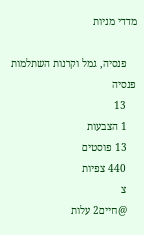מדדי מניות

    פנסיה, גמל וקרנות השתלמות פנסיה
    13
    1 הצבעות
    13 פוסטים
    440 צפיות
    צ
    @חיים2 עלות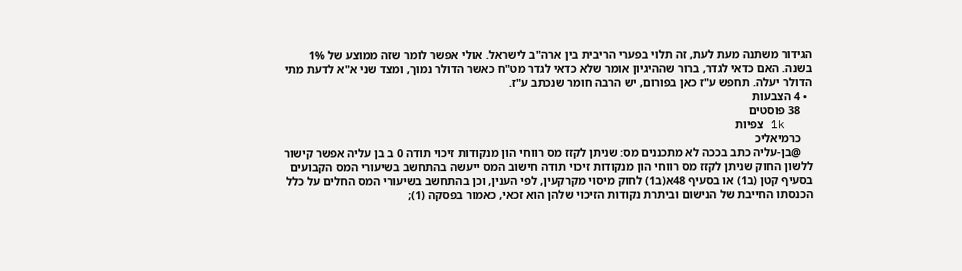הגידור משתנה מעת לעת, זה תלוי בפערי הריבית בין ארה"ב לישראל. אולי אפשר לומר שזה ממוצע של 1% בשנה. האם כדאי לגדר, ברור שההיגיון אומר שלא כדאי לגדר מט"ח כאשר הדולר נמוך, ומצד שני א"א לדעת מתי הדולר יעלה. תחפש ע"ז כאן בפורום, יש הרבה חומר שנכתב ע"ז.
  • 4 הצבעות
    38 פוסטים
    1k צפיות
    כרמיאליכ
    @בן-עליה כתב בככה לא מתכננים מס: שניתן לקזז מס רווחי הון מנקודות זיכוי תודה 0 ב בן עליה אפשר קישור ללשון החוק שניתן לקזז מס רווחי הון מנקודות זיכוי תודה חישוב המס ייעשה בהתחשב בשיעורי המס הקבועים בסעיף קטן (ב1) או בסעיף 48א(ב1) לחוק מיסוי מקרקעין, לפי הענין, וכן בהתחשב בשיעורי המס החלים על כלל הכנסתו החייבת של הנישום וביתרת נקודות הזיכוי שלהן הוא זכאי, כאמור בפסקה (1);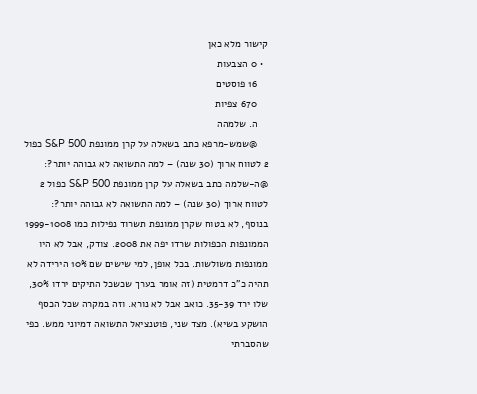קישור מלא כאן
  • 0 הצבעות
    16 פוסטים
    670 צפיות
    ה. שלמהה
    @שמש-מרפא כתב בשאלה על קרן ממונפת S&P 500 כפול 2 לטווח ארוך (30 שנה) – למה התשואה לא גבוהה יותר?: @ה-שלמה כתב בשאלה על קרן ממונפת S&P 500 כפול 2 לטווח ארוך (30 שנה) – למה התשואה לא גבוהה יותר?: בנוסף, לא בטוח שקרן ממונפת תשרוד נפילות כמו 1999-1008 הממונפות הכפולות שרדו יפה את 2008. צודק, אבל לא היו ממונפות משולשות. בכל אופן, למי שישים שם 10% הירידה לא תהיה כ"כ דרמטית (זה אומר בערך שכשכל התיקים ירדו 30%, שלו ירד 35-39. כואב אבל לא נורא. וזה במקרה שכל הכסף הושקע בשיא). מצד שני, פוטנציאל התשואה דמיוני ממש. כפי שהסברתי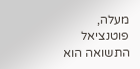מעלה, פוטנציאל התשואה הוא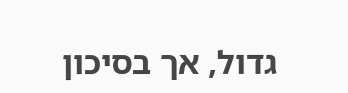גדול, אך בסיכון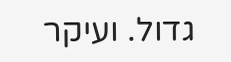גדול. ועיקר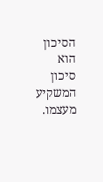הסיכון הוא סיכון המשקיע מעצמו.